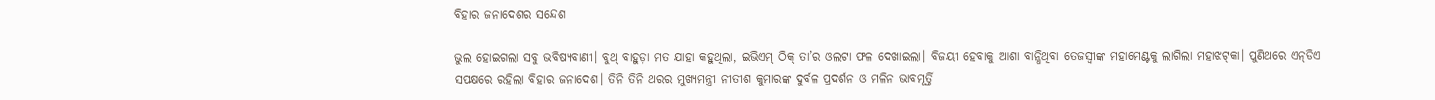ବିହାର ଜନାଦେଶର ସନ୍ଦେଶ

ଭୁଲ ହୋଇଗଲା ସବୁ ଭବିଷ୍ୟବାଣୀ। ବୁଥ୍‌ ବାହୁଡ଼ା ମତ ଯାହା କହୁଥିଲା, ଇଭିଏମ୍ ଠିକ୍ ତା’ର ଓଲଟା ଫଳ ଦେଖାଇଲା। ବିଜୟୀ ହେବାକୁ ଆଶା ବାନ୍ଧିଥିବା ତେଜସ୍ବୀଙ୍କ ମହାମେଣ୍ଟକୁ ଲାଗିଲା ମହାଝଟ୍‌କା। ପୁଣିଥରେ ଏନ୍‌ଡିଏ ସପକ୍ଷରେ ରହିଲା ବିହାର ଜନାଦେଶ। ତିନି ତିନି ଥରର ମୁଖ୍ୟମନ୍ତ୍ରୀ ନୀତୀଶ କୁମାରଙ୍କ ଦୁର୍ବଳ ପ୍ରଦର୍ଶନ ଓ ମଳିନ ଭାବମୂର୍ତ୍ତି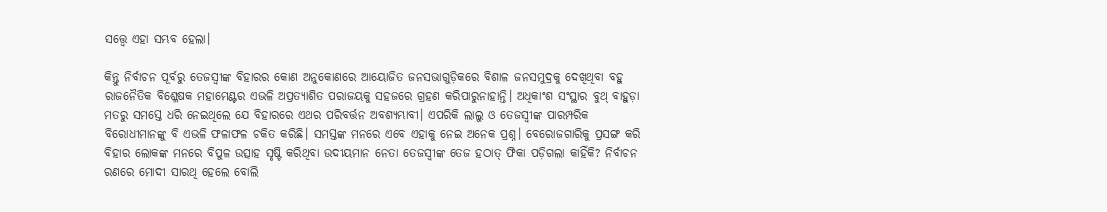ସତ୍ତ୍ବେ ଏହା ସମ୍ଭବ ହେଲା।

କିନ୍ତୁ ନିର୍ବାଚନ ପୂର୍ବରୁ ତେଜସ୍ବୀଙ୍କ ବିହାରର କୋଣ ଅନୁକୋଣରେ ଆ‌ୟୋଜିତ ଜନସଭାଗୁଡ଼ିକରେ ବିଶାଳ ଜନସମୁଦ୍ରକୁ ଦେଖିଥିବା ବହୁ ରାଜନୈତିକ ବିଶ୍ଳେଷକ ମହାମେଣ୍ଟର ଏଭଳି ଅପ୍ରତ୍ୟାଶିତ ପରାଜୟକୁ ସହଜରେ ଗ୍ରହଣ କରିପାରୁନାହାନ୍ତି। ଅଧିକାଂଶ ସଂସ୍ଥାର ବୁଥ୍ ବାହୁଡ଼ା ମତରୁ ସମସ୍ତେ ଧରି ନେଇଥିଲେ ଯେ ବିହାରରେ ଏଥର ପରିବର୍ତ୍ତନ ଅବଶ୍ୟମ୍ଭାବୀ। ଏପରିକି ଲାଲୁ ଓ ତେଜସ୍ବୀଙ୍କ ପାରମ୍ପରିକ ବିରୋଧୀମାନଙ୍କୁ ବି ଏଭଳି ଫଳାଫଳ ଚକିତ କରିଛି। ସମସ୍ତଙ୍କ ମନରେ ଏବେ ଏହାକୁ ନେଇ ଅନେକ ପ୍ରଶ୍ନ। ବେରୋଜଗାରିକୁ ପ୍ରସଙ୍ଗ କରି ବିହାର ଲୋକଙ୍କ ମନରେ ବିପୁଳ ଉତ୍ସାହ ସୃଷ୍ଟି କରିଥିବା ଉଦୀୟମାନ ନେତା ତେଜସ୍ବୀଙ୍କ ତେଜ ହଠାତ୍ ଫିକା ପଡ଼ିଗଲା କାହିଁକି? ନିର୍ବାଚନ ରଣରେ ମୋଦୀ ସାରଥି ହେଲେ ବୋଲି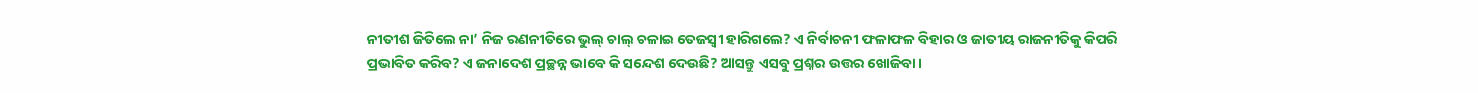ନୀତୀଶ ଜିତିଲେ ନା’ ନିଜ ରଣନୀତିରେ ଭୁଲ୍ ଚାଲ୍ ଚଳାଇ ତେଜସ୍ବୀ ହାରିଗଲେ? ଏ ନିର୍ବାଚନୀ ଫଳାଫଳ ବିହାର ଓ ଜାତୀୟ ରାଜନୀତିକୁ କିପରି ପ୍ରଭାବିତ କରିବ? ଏ ଜନାଦେଶ ପ୍ରଚ୍ଛନ୍ନ ଭାବେ କି ସନ୍ଦେଶ ଦେଉଛି? ଆସନ୍ତୁ ଏସବୁ ପ୍ରଶ୍ନର ଉତ୍ତର ଖୋଜିବା।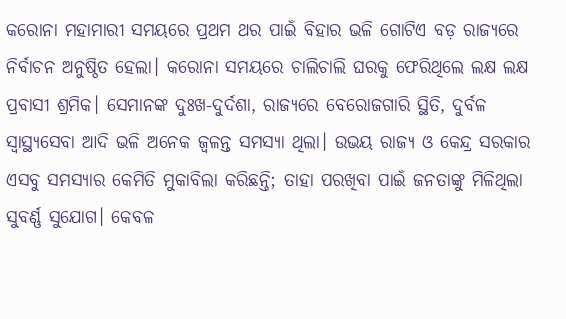କରୋନା ମହାମାରୀ ସମୟରେ ପ୍ରଥମ ଥର ପାଇଁ ବିହାର ଭଳି ଗୋଟିଏ ବଡ଼ ରାଜ୍ୟରେ ନିର୍ବାଚନ ଅନୁଷ୍ଠିତ ହେଲା। କରୋନା ସମୟରେ ଚାଲିଚାଲି ଘରକୁ ଫେରିଥିଲେ ଲକ୍ଷ ଲକ୍ଷ ପ୍ରବାସୀ ଶ୍ରମିକ। ସେମାନଙ୍କ ଦୁଃଖ-ଦୁର୍ଦଶା, ରାଜ୍ୟରେ ବେରୋଜଗାରି ସ୍ଥିତି, ଦୁର୍ବଳ ସ୍ବାସ୍ଥ୍ୟସେବା ଆଦି ଭଳି ଅନେକ ଜ୍ବଳନ୍ତ ସମସ୍ୟା ଥିଲା। ଉଭୟ ରାଜ୍ୟ ଓ କେନ୍ଦ୍ର ସରକାର ଏସବୁ ସମସ୍ୟାର କେମିତି ମୁକାବିଲା କରିଛନ୍ତି; ତାହା ପରଖିବା ପାଇଁ ‌ଜନତାଙ୍କୁ ମିଳିଥିଲା ସୁବର୍ଣ୍ଣ ସୁଯୋଗ। କେବଳ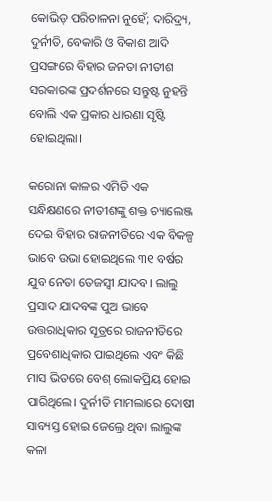କୋଭିଡ୍ ପରିଚାଳନା ନୁହେଁ; ଦାରିଦ୍ର୍ୟ, ଦୁର୍ନୀତି, ବେକାରି ଓ ବିକାଶ ଆଦି ପ୍ରସଙ୍ଗରେ ବିହାର ଜନତା ନୀତୀଶ ସରକାରଙ୍କ ପ୍ରଦର୍ଶନରେ ସନ୍ତୁଷ୍ଟ ନୁହନ୍ତି ବୋଲି ଏକ ପ୍ରକାର ଧାରଣା ସୃଷ୍ଟି ହୋଇଥିଲା।

କରୋନା କାଳର ଏମିତି ଏକ ସନ୍ଧିକ୍ଷଣରେ ନୀତୀଶଙ୍କୁ ଶକ୍ତ ଚ୍ୟାଲେଞ୍ଜ ଦେଇ ବିହାର ରାଜନୀତିରେ ଏକ ବିକଳ୍ପ ଭାବେ ଉଭା ହୋଇଥିଲେ ୩୧ ବର୍ଷର ଯୁବ ନେତା ତେଜସ୍ବୀ ଯାଦବ। ଲାଲୁ ପ୍ରସାଦ ଯାଦବଙ୍କ ପୁଅ ଭାବେ ଉତ୍ତରାଧିକାର ସୂତ୍ରରେ ରାଜନୀତିରେ ପ୍ରବେଶାଧିକାର ପାଇଥିଲେ ଏବଂ କିଛି ମାସ ଭିତରେ ବେଶ୍ ଲୋକପ୍ରିୟ ହୋଇ ପାରିଥିଲେ। ଦୁର୍ନୀତି ମାମଲାରେ ଦୋଷୀ ସାବ୍ୟସ୍ତ ହୋଇ ଜେଲ‌୍ରେ ଥିବା ଲାଲୁଙ୍କ କଳା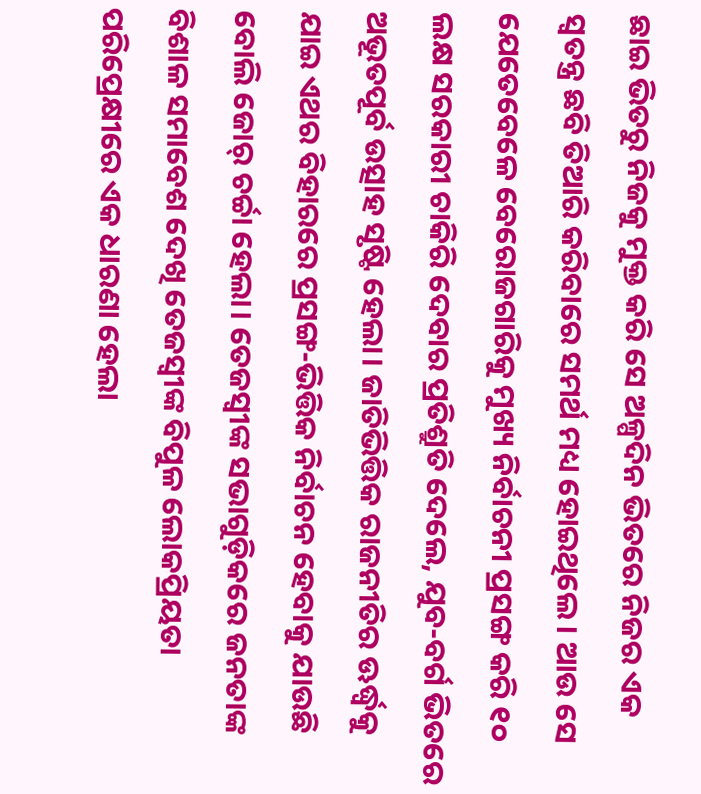ଛାଇ ଭିତରୁ ନିଜକୁ ମୁକ୍ତ କରି ସେ ଅଳ୍ପଦିନ ଭିତରେ ନିଜର ଏକ ସ୍ବତନ୍ତ୍ର ଛବି ତିଆରି କରିବାରେ ସମର୍ଥ ମଧ୍ୟ ହୋଇଥିଲେ। ଆଉ ସେ ଯେତେବେଳେ ବେରୋଜଗାରିକୁ ମୁଖ୍ୟ ନିର୍ବାଚନୀ ପ୍ରସଙ୍ଗ କରି ୧୦ ଲକ୍ଷ ସରକାରୀ ଚାକିରି ଦେବାର ପ୍ରତିଶ୍ରୁତି ଦେଲେ, ଯୁବ-ବର୍ଗ ଭିତରେ ଅଭୂତପୂର୍ବ ଉତ୍ସାହ ସୃଷ୍ଟି ହେଲା। ଜାତିଭିତ୍ତିକ ରାଜନୀତିର ଊର୍ଦ୍ଧ୍ବକୁ ଯାଇ ଏଥର ବିହାରରେ ପ୍ରସଙ୍ଗ-ଭିତ୍ତିକ ନିର୍ବାଚନ ହେବାକୁ ଯାଉଛି ବୋଲି ଜୋର୍ ଚର୍ଚ୍ଚା ହେଲା। ତେଜସ୍ବୀଙ୍କ ସଭାଗୁଡ଼ିକରେ ଜନତାଙ୍କ ବିଶାଳ ସମାବେଶ ଦେଖି ତେଜସ୍ବୀଙ୍କ ବିପୁଳ ଲୋକପ୍ରିୟତା ପରିପ୍ରେକ୍ଷୀରେ ଏକ ଧାରଣା ହେଲା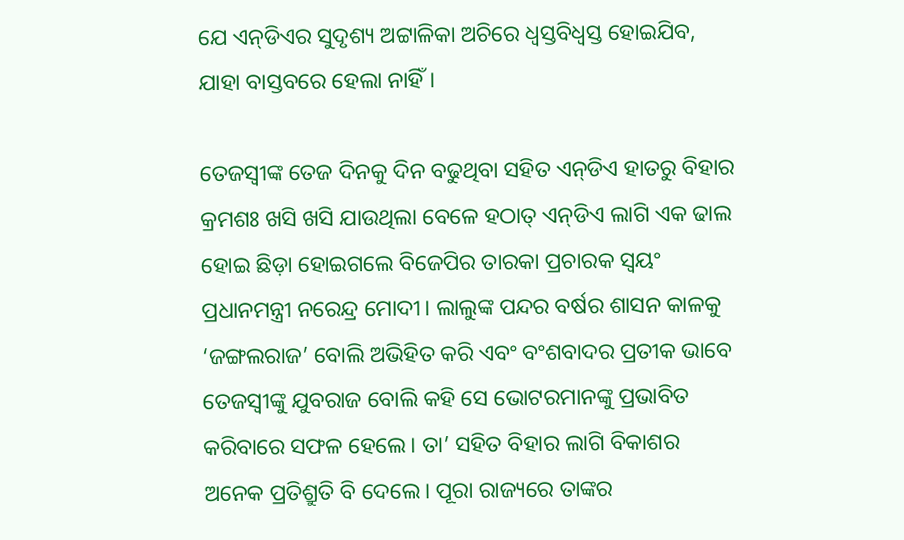ଯେ ଏନ୍‌ଡିଏର ସୁଦୃଶ୍ୟ ଅଟ୍ଟାଳିକା ଅଚିରେ ଧ୍ବସ୍ତବିଧ୍ବସ୍ତ ହୋଇଯିବ, ଯାହା ବାସ୍ତବରେ ହେଲା ନାହିଁ।

ତେଜସ୍ବୀଙ୍କ ତେଜ ଦିନକୁ ଦିନ ବଢୁଥିବା ସହିତ ଏନ୍‌ଡିଏ ହାତରୁ ବିହାର କ୍ରମଶଃ ଖସି ଖସି ଯାଉଥିଲା ବେ‌ଳେ ହଠାତ୍‌ ଏନ୍‌ଡିଏ ଲାଗି ଏକ ଢାଲ ହୋଇ ଛିଡ଼ା ହୋଇଗଲେ ବିଜେପିର ତାରକା ପ୍ରଚାରକ ସ୍ବୟଂ ପ୍ରଧାନମନ୍ତ୍ରୀ ନରେନ୍ଦ୍ର ମୋଦୀ। ଲାଲୁଙ୍କ ପନ୍ଦର ବର୍ଷର ଶାସନ କାଳକୁ ‘ଜଙ୍ଗଲରାଜ’ ବୋଲି ଅଭିହିତ କରି ଏବଂ ବଂଶବାଦର ପ୍ରତୀକ ଭାବେ ତେଜସ୍ବୀଙ୍କୁ ଯୁବରାଜ ବୋଲି କହି ସେ ଭୋଟରମାନଙ୍କୁ ପ୍ରଭାବିତ କରିବାରେ ସଫଳ ହେଲେ। ତା’ ସହିତ ବିହାର ଲାଗି ବିକାଶର ଅନେକ ପ୍ରତିଶ୍ରୁତି ବି ଦେଲେ। ପୂରା ରାଜ୍ୟରେ ତାଙ୍କର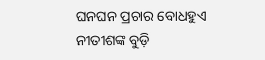ଘନଘନ ପ୍ରଚାର ବୋଧହୁଏ ନୀତୀଶଙ୍କ ବୁଡ଼ି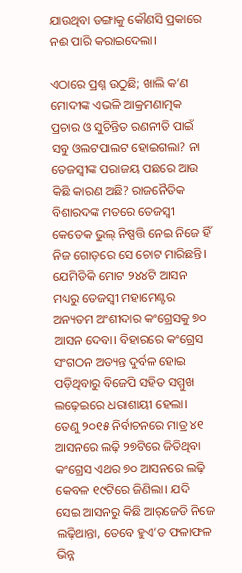ଯାଉଥିବା ଡଙ୍ଗାକୁ କୌଣସି ପ୍ରକାରେ ନଈ ପାରି କରାଇଦେଲା।

ଏଠାରେ ପ୍ରଶ୍ନ ଉଠୁଛି; ଖା‌ଲି କ’ଣ ମୋଦୀଙ୍କ ଏଭଳି ଆକ୍ରମଣାତ୍ମକ ପ୍ରଚାର ଓ ସୁଚିନ୍ତିତ ରଣନୀତି ପାଇଁ ସବୁ ଓଲଟପାଲଟ ହୋଇଗଲା? ନା ତେଜସ୍ବୀଙ୍କ ପରାଜୟ ପଛରେ ଆଉ କିଛି କାରଣ ଅଛି? ରାଜନୈତିକ ବିଶାରଦଙ୍କ ମତରେ ତେଜସ୍ବୀ କେତେକ ଭୁଲ୍ ନିଷ୍ପତ୍ତି ନେଇ ନିଜେ ହିଁ ନିଜ ଗୋଡ଼ରେ ସେ ଚୋଟ ମାରିଛନ୍ତି। ଯେମିତିକି ‌ମୋଟ ୨୪୪ଟି ଆସନ ମଧ୍ୟରୁ ତେଜସ୍ବୀ ମହାମେଣ୍ଟର ଅନ୍ୟତମ ଅଂଶୀଦାର କଂଗ୍ରେସକୁ ୭୦ ଆସନ ଦେବା। ବିହାରରେ କଂଗ୍ରେସ ସଂଗଠନ ଅତ୍ୟନ୍ତ ଦୁର୍ବଳ ହୋଇ ପଡ଼ିଥିବାରୁ ବିଜେପି ସହିତ ସମ୍ମୁଖ ଲଢ଼େଇରେ ଧରାଶାୟୀ ହେଲା। ତେଣୁ ୨୦୧୫ ନିର୍ବାଚନରେ ମାତ୍ର ୪୧ ଆସନରେ ଲଢ଼ି ୨୭ଟିରେ ଜିତିଥିବା କଂଗ୍ରେସ ଏଥର ୭୦ ଆସନରେ ଲଢ଼ି କେବଳ ୧୯ଟିରେ ଜିଣିଲା। ଯଦି ସେଇ ଆସନରୁ କିଛି ଆର୍‌ଜେଡି ନିଜେ ଲଢ଼ିଥାନ୍ତା, ତେବେ ହୁଏ’ତ ଫଳାଫଳ ଭିନ୍ନ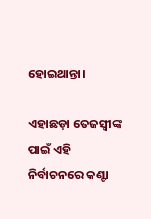ହୋଇଥାନ୍ତା।

ଏହାଛଡ଼ା ତେଜସ୍ବୀଙ୍କ ପାଇଁ ଏହି ନିର୍ବାଚନରେ କଣ୍ଟା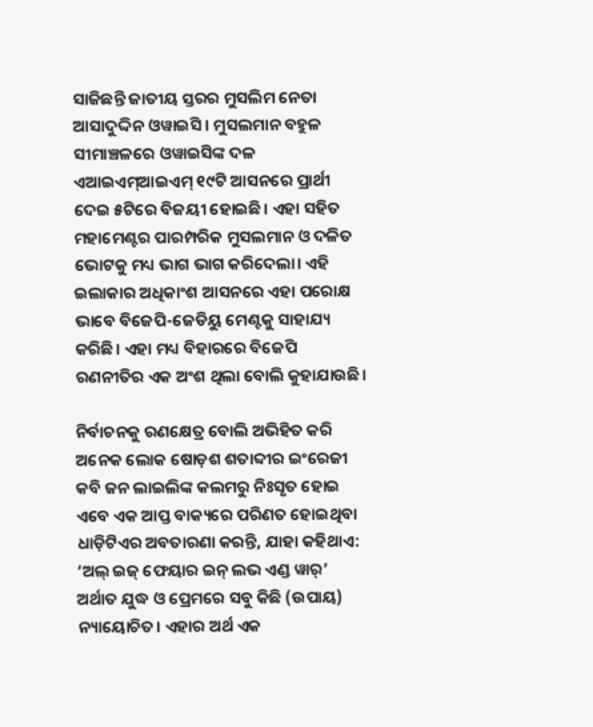ସାଜିଛନ୍ତି ଜାତୀୟ ସ୍ତରର ମୁସଲିମ ନେତା ଆସାଦୁଦ୍ଦିନ ଓୱାଇସି। ମୁସଲମାନ ବହୁଳ ସୀମାଞ୍ଚଳରେ ଓୱାଇସିଙ୍କ ଦଳ ଏଆଇଏମ୍‌ଆଇଏମ୍ ୧୯ଟି ଆସନରେ ପ୍ରାର୍ଥୀ ଦେଇ ୫ଟିରେ ବିଜୟୀ ହୋଇଛି। ଏହା ସହିତ ମହାମେଣ୍ଟର ପାରମ୍ପରିକ ମୁସଲମାନ ଓ ଦଳିତ ଭୋଟକୁ ମଧ୍ୟ ଭାଗ ଭାଗ କରିଦେଲା। ଏହି ଇଲାକାର ଅଧିକାଂଶ ଆସନରେ ଏହା ପରୋକ୍ଷ ଭାବେ ବିଜେପି-ଜେଡିୟୁ ମେଣ୍ଟକୁ ସାହାଯ୍ୟ କରିଛି। ଏହା ମଧ୍ୟ ବିହାରରେ ବିଜେପି ରଣନୀତିର ଏକ ଅଂଶ ଥିଲା ବୋଲି କୁହାଯାଉଛି।

ନିର୍ବାଚନକୁ ରଣକ୍ଷେତ୍ର ବୋଲି ଅଭିହିତ କରି ଅନେକ ଲୋକ ଷୋଡ଼ଶ ଶତାବ୍ଦୀର ଇଂରେଜୀ କବି ଜନ ଲାଇଲିଙ୍କ କଲମରୁ ନିଃସୃତ ହୋଇ ଏବେ ଏକ ଆପ୍ତ ବାକ୍ୟରେ ପରିଣତ ହୋଇଥିବା ଧାଡ଼ିଟିଏର ଅବତାରଣା କରନ୍ତି, ଯାହା କହିଥାଏ: ‘ଅଲ୍‌ ଇଜ୍‌ ଫେୟାର ଇନ୍ ଲଭ ଏଣ୍ଡ ୱାର୍‌’ ଅର୍ଥାତ ଯୁଦ୍ଧ ଓ ପ୍ରେମରେ ସବୁ କିଛି (ଉପାୟ) ନ୍ୟାୟୋଚିତ। ଏହାର ଅର୍ଥ ଏକ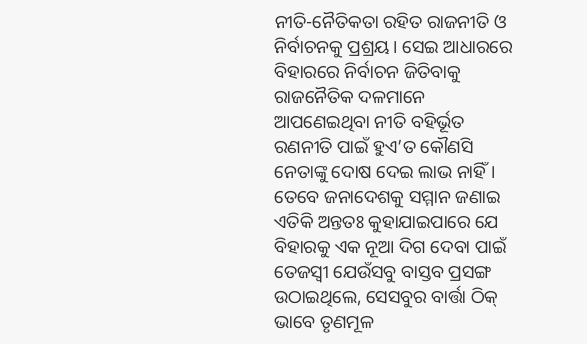ନୀତି-ନୈତିକତା ରହିତ ରାଜନୀତି ଓ ନିର୍ବାଚନକୁ ପ୍ରଶ୍ରୟ। ସେଇ ଆଧାରରେ ବିହାରରେ ନିର୍ବାଚନ ଜିତିବାକୁ ରାଜନୈତିକ ଦଳମାନେ ଆପଣେଇଥିବା ନୀତି ବହିର୍ଭୂତ ରଣନୀତି ପାଇଁ ହୁଏ’ତ କୌଣସି ନେତାଙ୍କୁ ଦୋଷ ଦେଇ ଲାଭ ନାହିଁ। ତେବେ ଜନାଦେଶକୁ ସମ୍ମାନ ଜଣାଇ ଏତିକି ଅନ୍ତତଃ କୁହାଯାଇପାରେ ଯେ ବିହାରକୁ ଏକ ନୂଆ ଦିଗ ଦେବା ପାଇଁ ତେଜସ୍ବୀ ଯେଉଁସବୁ ବାସ୍ତବ ପ୍ରସଙ୍ଗ ଉଠାଇଥିଲେ, ସେସବୁର ବାର୍ତ୍ତା ଠିକ୍ ଭାବେ ତୃଣମୂଳ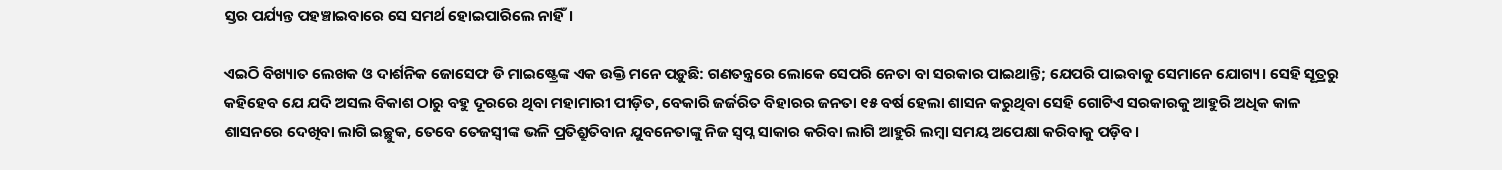ସ୍ତର ପର୍ଯ୍ୟନ୍ତ ପହଞ୍ଚାଇବାରେ ସେ ସମର୍ଥ ହୋଇପାରିଲେ ନାହିଁ।

ଏଇଠି ବିଖ୍ୟାତ ଲେଖକ ଓ ଦାର୍ଶନିକ ଜୋସେଫ ଡି ମାଇଷ୍ଟ୍ରେଙ୍କ ଏକ ଉକ୍ତି ମନେ ପଡ଼ୁଛି: ଗଣତନ୍ତ୍ରରେ ଲୋକେ ସେପରି ନେତା ବା ସରକାର ପାଇଥାନ୍ତି; ଯେପରି ପାଇବାକୁ ସେମାନେ ଯୋଗ୍ୟ। ସେହି ସୂତ୍ରରୁ କହିହେବ‌ ଯେ ଯଦି ଅସଲ ବିକାଶ ଠାରୁ ବହୁ ଦୂରରେ ଥିବା ମହାମାରୀ ପୀଡ଼ିତ, ବେକାରି ଜର୍ଜରିତ ବିହାରର ଜନତା ୧୫ ବର୍ଷ ହେଲା ଶାସନ କରୁଥିବା ସେହି ଗୋଟିଏ ସରକାରକୁ ଆହୁରି ଅଧିକ କା‌ଳ ଶାସନରେ ଦେଖିବା ଲାଗି ଇଚ୍ଛୁକ, ତେବେ ତେଜସ୍ବୀଙ୍କ ଭଳି ପ୍ରତିଶ୍ରୁତିବାନ ଯୁବନେତାଙ୍କୁ ନିଜ ସ୍ବପ୍ନ ସାକାର କରିବା ଲାଗି ଆହୁରି ଲମ୍ବା ସମୟ ଅପେକ୍ଷା କରିବାକୁ ପଡ଼ିବ।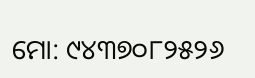ମୋ: ୯୪୩୭୦୮୨୫୨୬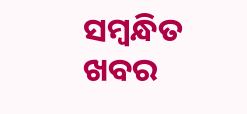ସମ୍ବନ୍ଧିତ ଖବର